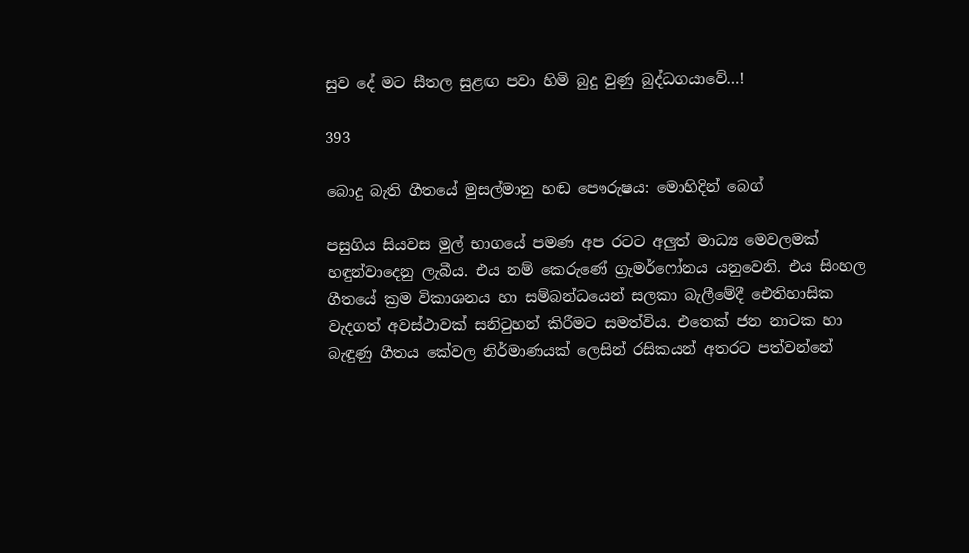සුව දේ මට සීතල සුළඟ පවා හිමි බුදු වුණු බුද්ධගයාවේ…!

393

බොදු බැති ගීතයේ මුසල්මානු හඬ පෞරුෂය: මොහිදින් බෙග්

පසුගිය සියවස මුල් භාගයේ පමණ අප රටට අලුත් මාධ්‍ය මෙවලමක් හඳුන්වාදෙනු ලැබීය. එය නම් කෙරුණේ ග්‍රැමර්ෆෝනය යනුවෙනි. එය සිංහල ගීතයේ ක්‍රම විකාශනය හා සම්බන්ධයෙන් සලකා බැලීමේදී ඓතිහාසික වැදගත් අවස්ථාවක් සනිටුහන් කිරීමට සමත්විය. එතෙක් ජන නාටක හා බැඳුණු ගීතය කේවල නිර්මාණයක් ලෙසින් රසිකයන් අතරට පත්වන්නේ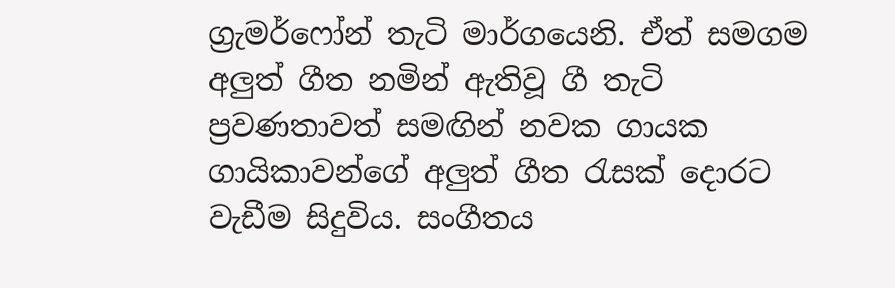ග්‍රැමර්ෆෝන් තැටි මාර්ගයෙනි. ඒත් සමගම අලුත් ගීත නමින් ඇතිවූ ගී තැටි ප්‍රවණතාවත් සමඟින් නවක ගායක ගායිකාවන්ගේ අලුත් ගීත රැසක් දොරට වැඩීම සිදුවිය. සංගීතය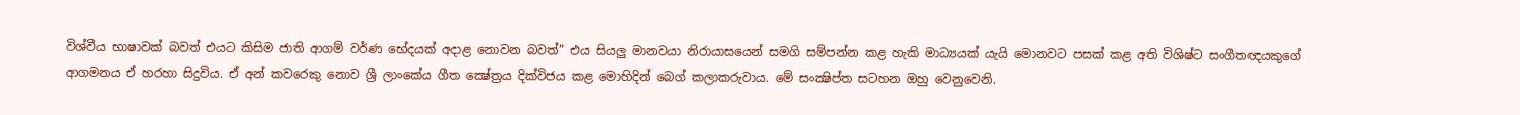විශ්වීය භාෂාවක් බවත් එයට කිසිම ජාති ආගම් වර්ණ භේදයක් අදාළ නොවන බවත්” එය සියලු මානවයා නිරායාසයෙන් සමගි සම්පන්න කළ හැකි මාධ්‍යයක් යැයි මොනවට පසක් කළ අති විශිෂ්ට සංගීතඥයකුගේ ආගමනය ඒ හරහා සිදුවිය. ඒ අන් කවරෙකු නොව ශ්‍රී ලාංකේය ගීත ක්‍ෂේත්‍රය දික්විජය කළ මොහිදින් බෙග් කලාකරුවාය. මේ සංක්‍ෂිප්ත සටහන ඔහු වෙනුවෙනි.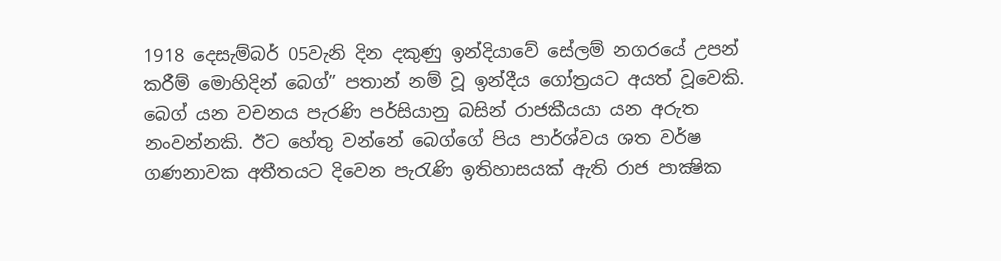1918 දෙසැම්බර් 05වැනි දින දකුණු ඉන්දියාවේ සේලම් නගරයේ උපන් කරීම් මොහිදින් බෙග්” පතාන් නම් වූ ඉන්දීය ගෝත්‍රයට අයත් වූවෙකි. බෙග් යන වචනය පැරණි පර්සියානු බසින් රාජකීයයා යන අරුත නංවන්නකි. ඊට හේතු වන්නේ බෙග්ගේ පිය පාර්ශ්වය ශත වර්ෂ ගණනාවක අතීතයට දිවෙන පැරැණි ඉතිහාසයක් ඇති රාජ පාක්‍ෂික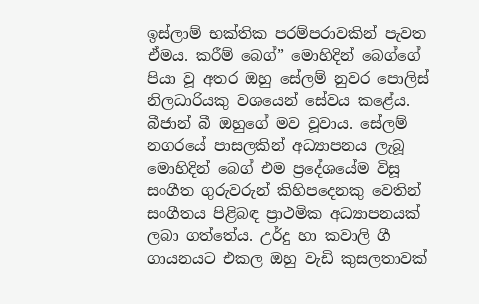ඉස්ලාම් භක්තික පරම්පරාවකින් පැවත ඒමය. කරීම් බෙග්” මොහිදින් බෙග්ගේ පියා වූ අතර ඔහු සේලම් නුවර පොලිස් නිලධාරියකු වශයෙන් සේවය කළේය. බීජාන් බී ඔහුගේ මව වූවාය. සේලම් නගරයේ පාසලකින් අධ්‍යාපනය ලැබූ මොහිදින් බෙග් එම ප්‍රදේශයේම විසූ සංගීත ගුරුවරුන් කිහිපදෙනකු වෙතින් සංගීතය පිළිබඳ ප්‍රාථමික අධ්‍යාපනයක් ලබා ගත්තේය. උර්දු හා කවාලි ගී ගායනයට එකල ඔහු වැඩි කුසලතාවක්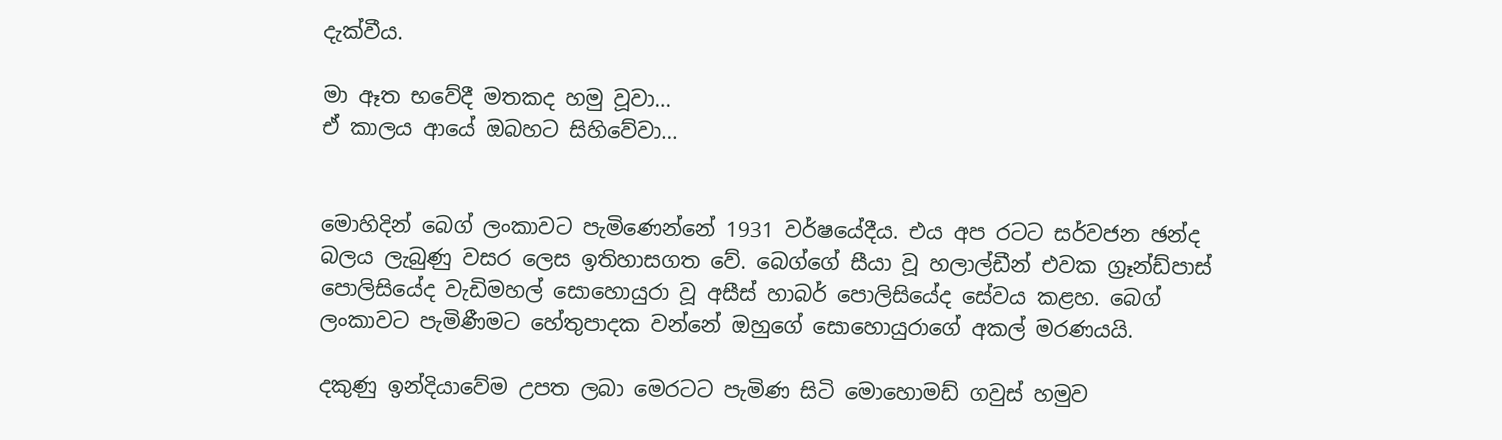දැක්වීය.

මා ඈත භවේදී මතකද හමු වූවා…
ඒ කාලය ආයේ ඔබහට සිහිවේවා…


මොහිදින් බෙග් ලංකාවට පැමිණෙන්නේ 1931 වර්ෂයේදීය. එය අප රටට සර්වජන ඡන්ද බලය ලැබුණු වසර ලෙස ඉතිහාසගත වේ. බෙග්ගේ සීයා වූ හලාල්ඩීන් එවක ග්‍රෑන්ඩ්පාස් පොලිසියේද වැඩිමහල් සොහොයුරා වූ අසීස් හාබර් පොලිසියේද සේවය කළහ. බෙග් ලංකාවට පැමිණීමට හේතුපාදක වන්නේ ඔහුගේ සොහොයුරාගේ අකල් මරණයයි.

දකුණු ඉන්දියාවේම උපත ලබා මෙරටට පැමිණ සිටි මොහොමඩ් ගවුස් හමුව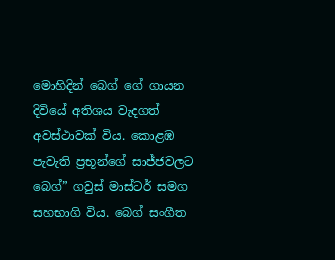මොහිදින් බෙග් ගේ ගායන දිවියේ අතිශය වැදගත් අවස්ථාවක් විය. කොළඹ පැවැති ප්‍රභූන්ගේ සාජ්ජවලට බෙග්” ගවුස් මාස්ටර් සමග සහභාගි විය. බෙග් සංගීත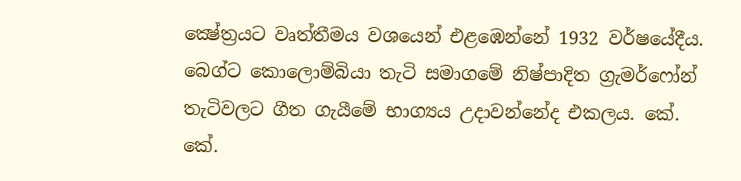ක්‍ෂේත්‍රයට වෘත්තීමය වශයෙන් එළඹෙන්නේ 1932 වර්ෂයේදීය. බෙග්ට කොලොම්බියා තැටි සමාගමේ නිෂ්පාදිත ග්‍රැමර්ෆෝන් තැටිවලට ගීත ගැයීමේ භාග්‍යය උදාවන්නේද එකලය. කේ. කේ.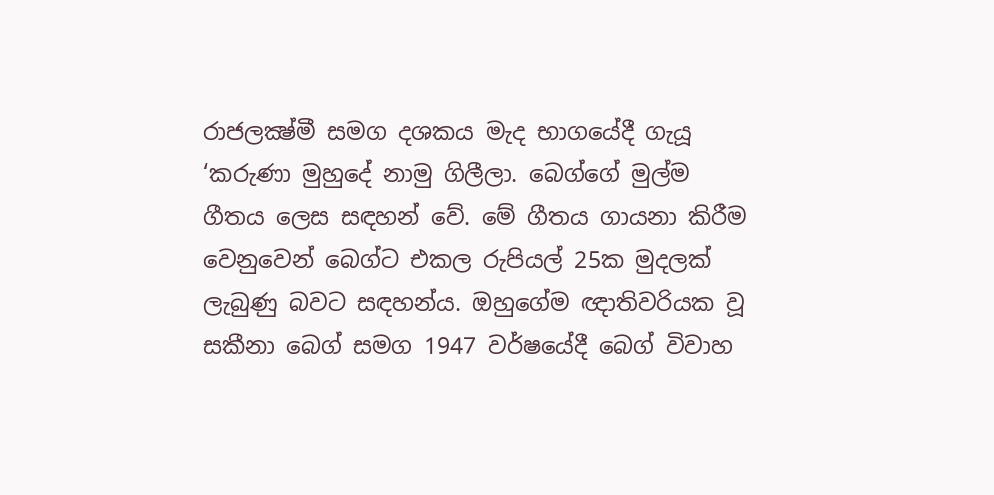රාජලක්‍ෂ්මී සමග දශකය මැද භාගයේදී ගැයූ ‘කරුණා මුහුදේ නාමු ගිලීලා. බෙග්ගේ මුල්ම ගීතය ලෙස සඳහන් වේ. මේ ගීතය ගායනා කිරීම වෙනුවෙන් බෙග්ට එකල රුපියල් 25ක මුදලක් ලැබුණු බවට සඳහන්ය. ඔහුගේම ඥාතිවරියක වූ සකීනා බෙග් සමග 1947 වර්ෂයේදී බෙග් විවාහ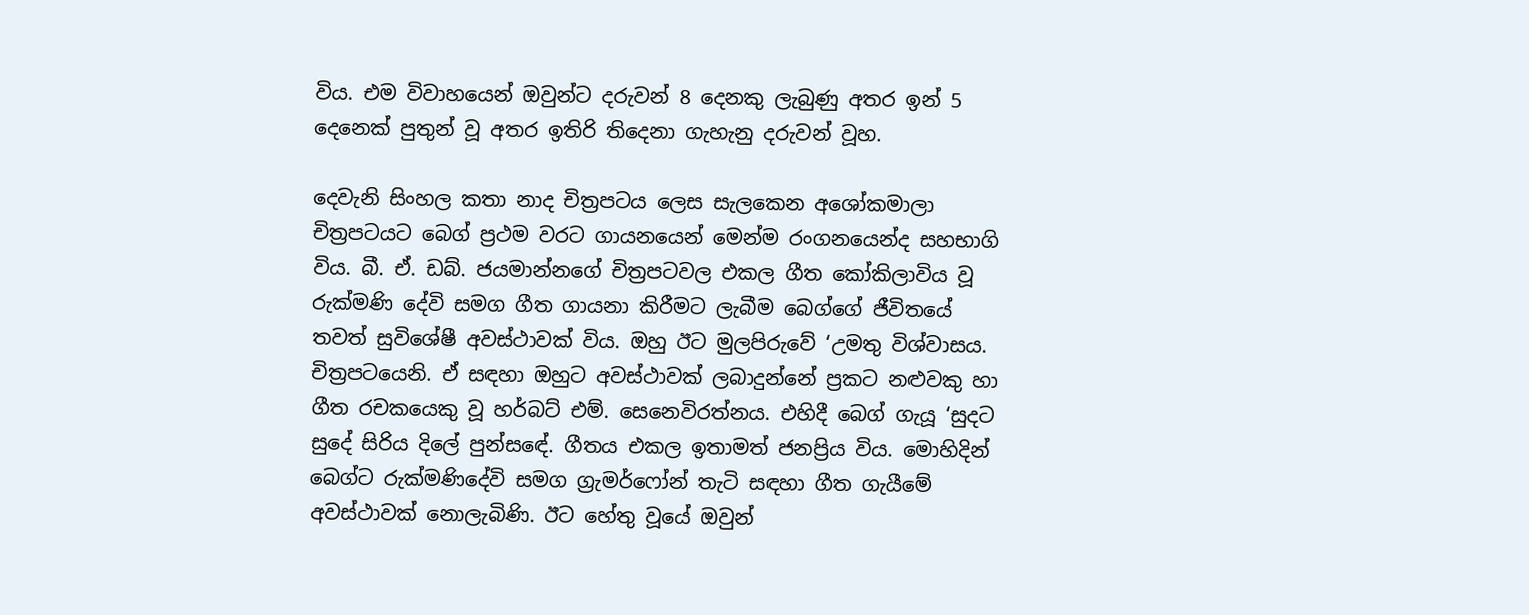විය. එම විවාහයෙන් ඔවුන්ට දරුවන් 8 දෙනකු ලැබුණු අතර ඉන් 5 දෙනෙක් පුතුන් වූ අතර ඉතිරි තිදෙනා ගැහැනු දරුවන් වූහ.

දෙවැනි සිංහල කතා නාද චිත්‍රපටය ලෙස සැලකෙන අශෝකමාලා චිත්‍රපටයට බෙග් ප්‍රථම වරට ගායනයෙන් මෙන්ම රංගනයෙන්ද සහභාගි විය. බී. ඒ. ඩබ්. ජයමාන්නගේ චිත්‍රපටවල එකල ගීත කෝකිලාවිය වූ රුක්මණි දේවි සමග ගීත ගායනා කිරීමට ලැබීම බෙග්ගේ ජීවිතයේ තවත් සුවිශේෂී අවස්ථාවක් විය. ඔහු ඊට මුලපිරුවේ ‘උමතු විශ්වාසය. චිත්‍රපටයෙනි. ඒ සඳහා ඔහුට අවස්ථාවක් ලබාදුන්නේ ප්‍රකට නළුවකු හා ගීත රචකයෙකු වූ හර්බට් එම්. සෙනෙවිරත්නය. එහිදී බෙග් ගැයූ ‘සුදට සුදේ සිරිය දිලේ පුන්සඳේ. ගීතය එකල ඉතාමත් ජනප්‍රිය විය. මොහිදින් බෙග්ට රුක්මණිදේවි සමග ග්‍රැමර්ෆෝන් තැටි සඳහා ගීත ගැයීමේ අවස්ථාවක් නොලැබිණි. ඊට හේතු වූයේ ඔවුන්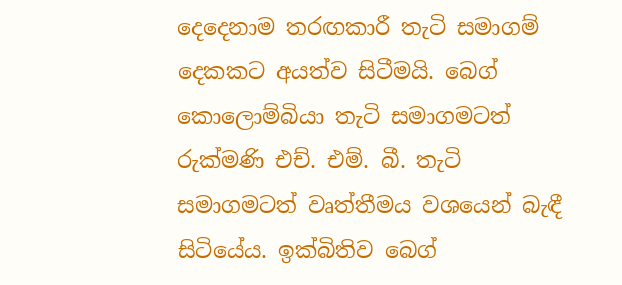දෙදෙනාම තරඟකාරී තැටි සමාගම් දෙකකට අයත්ව සිටීමයි. බෙග් කොලොම්බියා තැටි සමාගමටත් රුක්මණි එච්. එම්. බී. තැටි සමාගමටත් වෘත්තීමය වශයෙන් බැඳී සිටියේය. ඉක්බිතිව බෙග්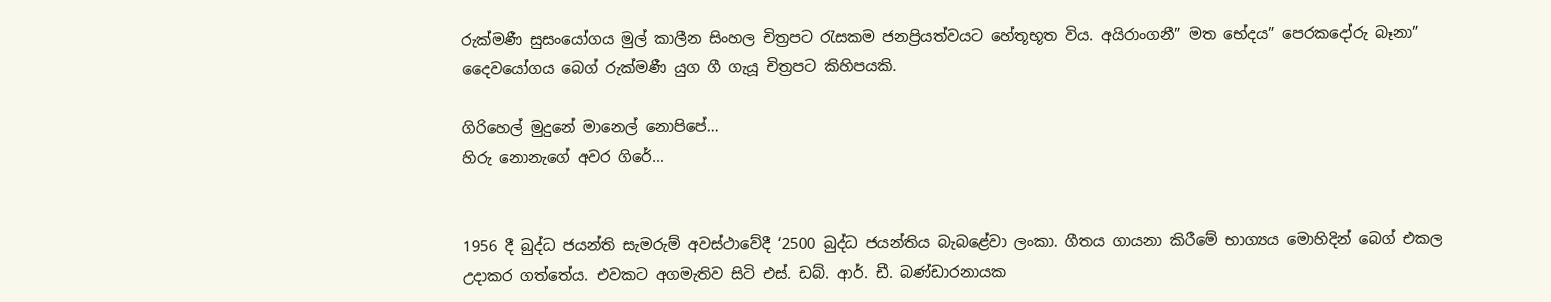රුක්මණී සුසංයෝගය මුල් කාලීන සිංහල චිත්‍රපට රැසකම ජනප්‍රියත්වයට හේතූභූත විය. අයිරාංගනී” මත භේදය” පෙරකදෝරු බෑනා” දෛවයෝගය බෙග් රුක්මණී යුග ගී ගැයූ චිත්‍රපට කිහිපයකි.

ගිරිහෙල් මුදුනේ මානෙල් නොපිපේ…
හිරු නොනැගේ අවර ගිරේ…


1956 දී බුද්ධ ජයන්ති සැමරුම් අවස්ථාවේදී ‘2500 බුද්ධ ජයන්තිය බැබළේවා ලංකා. ගීතය ගායනා කිරීමේ භාග්‍යය මොහිදින් බෙග් එකල උදාකර ගත්තේය. එවකට අගමැතිව සිටි එස්. ඩබ්. ආර්. ඩී. බණ්ඩාරනායක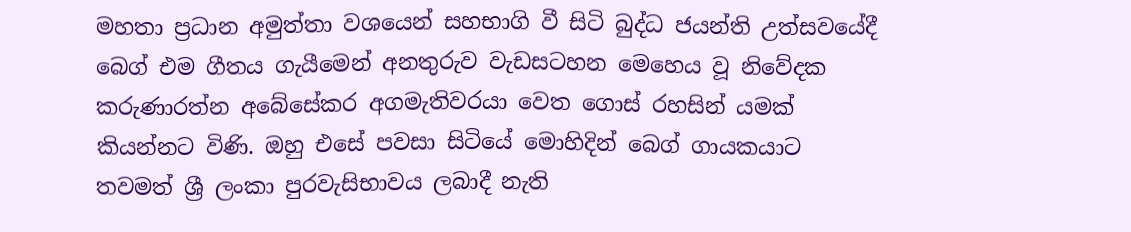මහතා ප්‍රධාන අමුත්තා වශයෙන් සහභාගි වී සිටි බුද්ධ ජයන්ති උත්සවයේදී බෙග් එම ගීතය ගැයීමෙන් අනතුරුව වැඩසටහන මෙහෙය වූ නිවේදක කරුණාරත්න අබේසේකර අගමැතිවරයා වෙත ගොස් රහසින් යමක් කියන්නට විණි. ඔහු එසේ පවසා සිටියේ මොහිදින් බෙග් ගායකයාට තවමත් ශ්‍රී ලංකා පුරවැසිභාවය ලබාදී නැති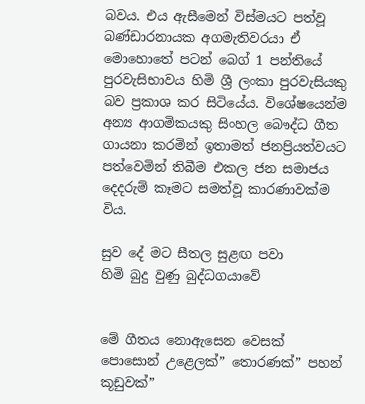බවය. එය ඇසීමෙන් විස්මයට පත්වූ බණ්ඩාරනායක අගමැතිවරයා ඒ මොහොතේ පටන් බෙග් 1 පන්තියේ පුරවැසිභාවය හිමි ශ්‍රී ලංකා පුරවැසියකු බව ප්‍රකාශ කර සිටියේය. විශේෂයෙන්ම අන්‍ය ආගමිකයකු සිංහල බෞද්ධ ගීත ගායනා කරමින් ඉතාමත් ජනප්‍රියත්වයට පත්වෙමින් තිබීම එකල ජන සමාජය දෙදරුම් කෑමට සමත්වූ කාරණාවක්ම විය.

සුව දේ මට සීතල සුළඟ පවා
හිමි බුදු වුණු බුද්ධගයාවේ


මේ ගීතය නොඇසෙන වෙසක් පොසොන් උළෙලක්” තොරණක්” පහන් කූඩුවක්”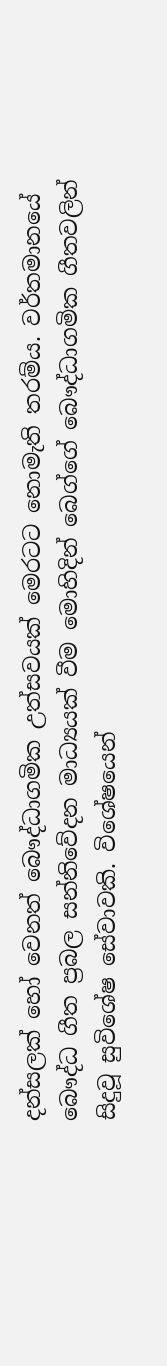දන්සලක් හෝ වෙනත් බෞද්ධාගමික උත්සවයක් මෙරටට නොමැති තරම්ය. වර්තමානයේ බෞද්ධ ගීත ප්‍රබල සන්නිවේදන මාධ්‍යයක් වීම මොහිදින් බෙග්ගේ බෞද්ධාගමික ගීතවලින් සිදුවූ සුවිශේෂ සේවාවකි. විශේෂයෙන්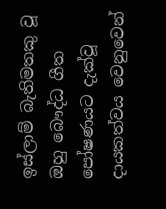ඉස්ලාම් බැතිමතකු වූ ඔහු බෞද්ධ ගීත පෝෂණයට දැක්වූ දායකත්වය වෙනුවෙන්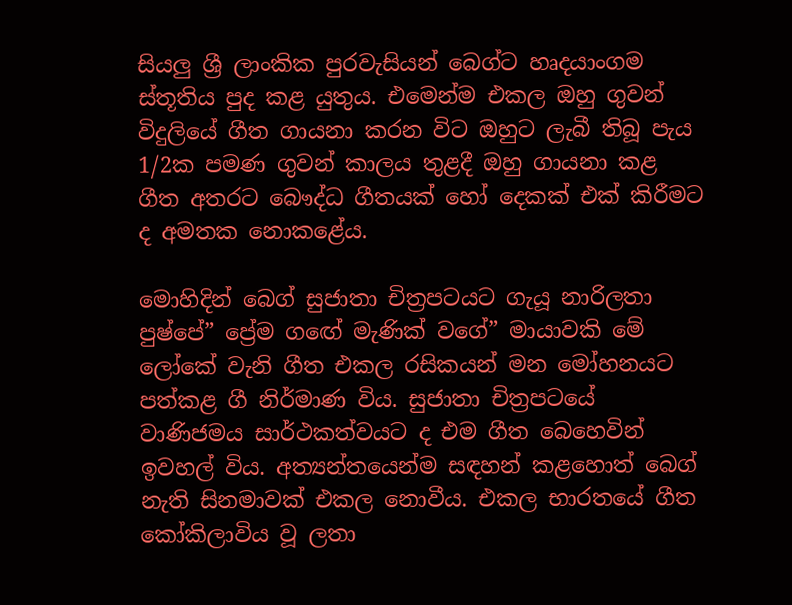සියලු ශ්‍රී ලාංකික පුරවැසියන් බෙග්ට හෘදයාංගම ස්තූතිය පුද කළ යුතුය. එමෙන්ම එකල ඔහු ගුවන් විදුලියේ ගීත ගායනා කරන විට ඔහුට ලැබී තිබූ පැය 1/2ක පමණ ගුවන් කාලය තුළදී ඔහු ගායනා කළ ගීත අතරට බෞද්ධ ගීතයක් හෝ දෙකක් එක් කිරීමට ද අමතක නොකළේය.

මොහිදින් බෙග් සුජාතා චිත්‍රපටයට ගැයූ නාරිලතා පුෂ්පේ” ප්‍රේම ගඟේ මැණික් වගේ” මායාවකි මේ ලෝකේ වැනි ගීත එකල රසිකයන් මන මෝහනයට පත්කළ ගී නිර්මාණ විය. සුජාතා චිත්‍රපටයේ වාණිජමය සාර්ථකත්වයට ද එම ගීත බෙහෙවින් ඉවහල් විය. අත්‍යන්තයෙන්ම සඳහන් කළහොත් බෙග් නැති සිනමාවක් එකල නොවීය. එකල භාරතයේ ගීත කෝකිලාවිය වූ ලතා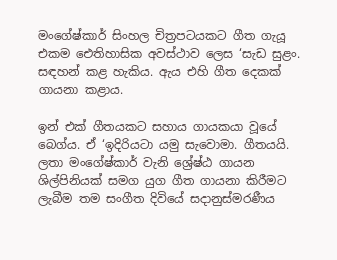මංගේෂ්කාර් සිංහල චිත්‍රපටයකට ගීත ගැයූ එකම ඓතිහාසික අවස්ථාව ලෙස ‘සැඩ සුළං. සඳහන් කළ හැකිය. ඇය එහි ගීත දෙකක් ගායනා කළාය.

ඉන් එක් ගීතයකට සහාය ගායකයා වූයේ බෙග්ය. ඒ ‘ඉදිරියටා යමු සැවොමා. ගීතයයි. ලතා මංගේෂ්කාර් වැනි ශ්‍රේෂ්ඨ ගායන ශිල්පිනියක් සමග යුග ගීත ගායනා කිරීමට ලැබීම තම සංගීත දිවියේ සදානුස්මරණීය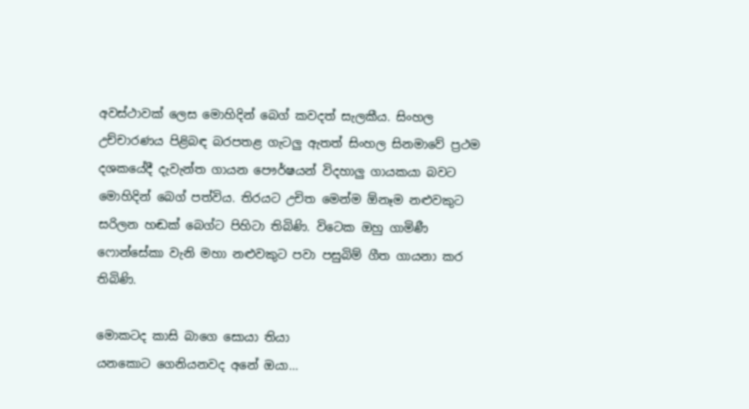අවස්ථාවක් ලෙස මොහිදින් බෙග් කවදත් සැලකීය. සිංහල උච්චාරණය පිළිබඳ බරපතළ ගැටලු ඇතත් සිංහල සිනමාවේ ප්‍රථම දශකයේදී දැවැන්ත ගායන පෞර්ෂයන් විදහාලු ගායකයා බවට මොහිදින් බෙග් පත්විය. තිරයට උචිත මෙන්ම ඕනෑම නළුවකුට සරිලන හඬක් බෙග්ට පිහිටා තිබිණි. විටෙක ඔහු ගාමිණී ෆොන්සේකා වැනි මහා නළුවකුට පවා පසුබිම් ගීත ගායනා කර තිබිණි.

මොකටද කාසි බාගෙ සොයා තියා
යනකොට ගෙනියනවද අනේ ඔයා…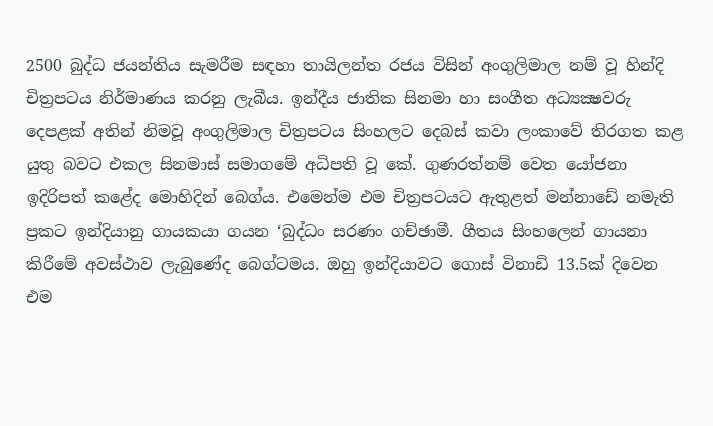2500 බුද්ධ ජයන්තිය සැමරීම සඳහා තායිලන්ත රජය විසින් අංගුලිමාල නම් වූ හින්දි චිත්‍රපටය නිර්මාණය කරනු ලැබීය. ඉන්දීය ජාතික සිනමා හා සංගීත අධ්‍යක්‍ෂවරු දෙපළක් අතින් නිමවූ අංගුලිමාල චිත්‍රපටය සිංහලට දෙබස් කවා ලංකාවේ තිරගත කළ යුතු බවට එකල සිනමාස් සමාගමේ අධිපති වූ කේ. ගුණරත්නම් වෙත යෝජනා ඉදිරිපත් කළේද මොහිදින් බෙග්ය. එමෙන්ම එම චිත්‍රපටයට ඇතුළත් මන්නාඩේ නමැති ප්‍රකට ඉන්දියානු ගායකයා ගයන ‘බුද්ධං සරණං ගච්ඡාමී. ගීතය සිංහලෙන් ගායනා කිරීමේ අවස්ථාව ලැබුණේද බෙග්ටමය. ඔහු ඉන්දියාවට ගොස් විනාඩි 13.5ක් දිවෙන එම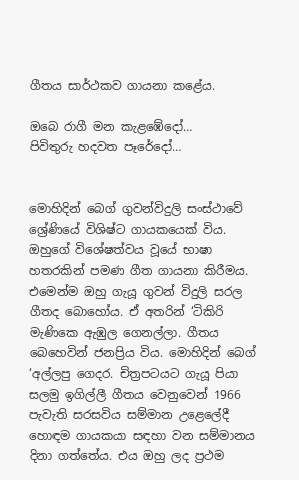ගීතය සාර්ථකව ගායනා කළේය.

ඔබෙ රාගී මන කැළඹේදෝ…
පිවිතුරු හදවත පෑරේදෝ…


මොහිදින් බෙග් ගුවන්විදුලි සංස්ථාවේ ශ්‍රේණියේ විශිෂ්ට ගායකයෙක් විය. ඔහුගේ විශේෂත්වය වූයේ භාෂා හතරකින් පමණ ගීත ගායනා කිරීමය. එමෙන්ම ඔහු ගැයූ ගුවන් විදුලි සරල ගීතද බොහෝය. ඒ අතරින් ‘ටිකිරි මැණිකෙ ඇඹුල ගෙනල්ලා. ගීතය බෙහෙවින් ජනප්‍රිය විය. මොහිදින් බෙග් ‘අල්ලපු ගෙදර. චිත්‍රපටයට ගැයූ පියා සලමු ඉගිල්ලී ගීතය වෙනුවෙන් 1966 පැවැති සරසවිය සම්මාන උළෙලේදී හොඳම ගායකයා සඳහා වන සම්මානය දිනා ගත්තේය. එය ඔහු ලද ප්‍රථම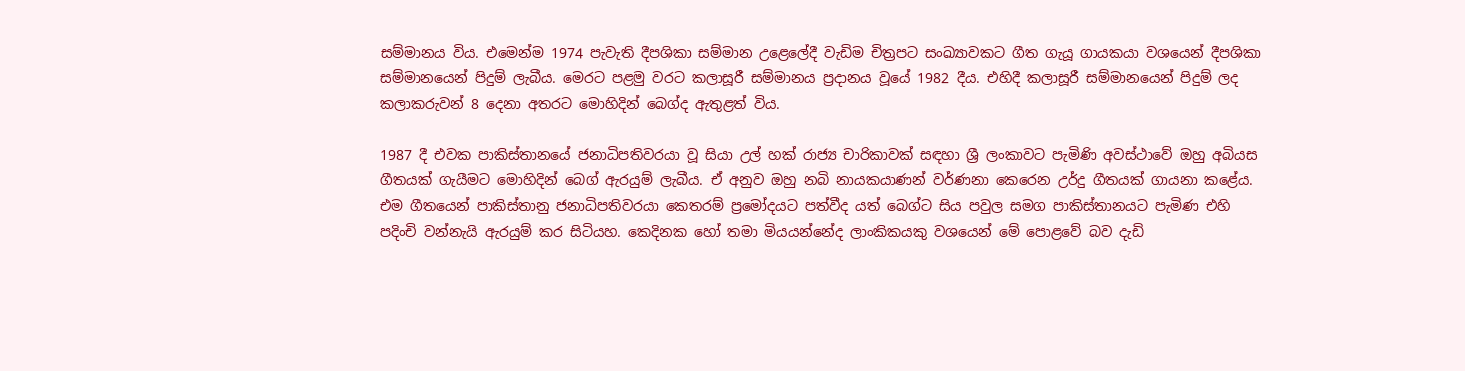සම්මානය විය. එමෙන්ම 1974 පැවැති දීපශිකා සම්මාන උළෙලේදී වැඩිම චිත්‍රපට සංඛ්‍යාවකට ගීත ගැයූ ගායකයා වශයෙන් දීපශිකා සම්මානයෙන් පිදුම් ලැබීය. මෙරට පළමු වරට කලාසූරී සම්මානය ප්‍රදානය වූයේ 1982 දීය. එහිදී කලාසූරී සම්මානයෙන් පිදුම් ලද කලාකරුවන් 8 දෙනා අතරට මොහිදින් බෙග්ද ඇතුළත් විය.

1987 දී එවක පාකිස්තානයේ ජනාධිපතිවරයා වූ සියා උල් හක් රාජ්‍ය චාරිකාවක් සඳහා ශ්‍රී ලංකාවට පැමිණි අවස්ථාවේ ඔහු අබියස ගීතයක් ගැයීමට මොහිදින් බෙග් ඇරයුම් ලැබීය. ඒ අනුව ඔහු නබි නායකයාණන් වර්ණනා කෙරෙන උර්දු ගීතයක් ගායනා කළේය. එම ගීතයෙන් පාකිස්තානු ජනාධිපතිවරයා කෙතරම් ප්‍රමෝදයට පත්වීද යත් බෙග්ට සිය පවුල සමග පාකිස්තානයට පැමිණ එහි පදිංචි වන්නැයි ඇරයුම් කර සිටියහ. කෙදිනක හෝ තමා මියයන්නේද ලාංකිකයකු වශයෙන් මේ පොළවේ බව දැඩි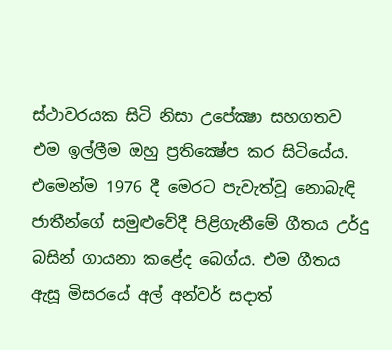ස්ථාවරයක සිටි නිසා උපේක්‍ෂා සහගතව එම ඉල්ලීම ඔහු ප්‍රතික්‍ෂේප කර සිටියේය. එමෙන්ම 1976 දී මෙරට පැවැත්වූ නොබැඳි ජාතීන්ගේ සමුළුවේදී පිළිගැනීමේ ගීතය උර්දු බසින් ගායනා කළේද බෙග්ය. එම ගීතය ඇසූ මිසරයේ අල් අන්වර් සදාත්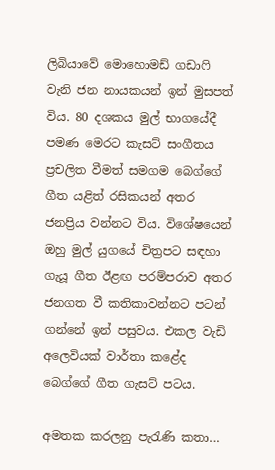ලිබියාවේ මොහොමඩ් ගඩාෆි වැනි ජන නායකයන් ඉන් මුසපත් විය. 80 දශකය මුල් භාගයේදී පමණ මෙරට කැසට් සංගීතය ප්‍රචලිත වීමත් සමගම බෙග්ගේ ගීත යළිත් රසිකයන් අතර ජනප්‍රිය වන්නට විය. විශේෂයෙන් ඔහු මුල් යුගයේ චිත්‍රපට සඳහා ගැයූ ගීත ඊළඟ පරම්පරාව අතර ජනගත වී කතිකාවන්නට පටන් ගන්නේ ඉන් පසුවය. එකල වැඩි අලෙවියක් වාර්තා කළේද බෙග්ගේ ගීත ගැසට් පටය.

අමතක කරලනු පැරැණි කතා…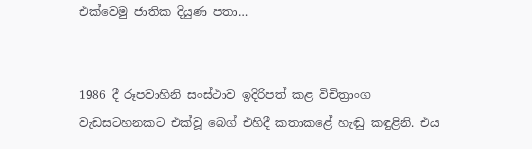එක්වෙමු ජාතික දියුණ පතා…


1986 දී රූපවාහිනි සංස්ථාව ඉදිරිපත් කළ විචිත්‍රාංග වැඩසටහනකට එක්වූ බෙග් එහිදී කතාකළේ හැඬු කඳුළිනි. එය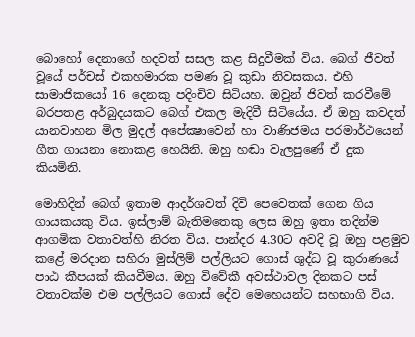බොහෝ දෙනාගේ හදවත් සසල කළ සිදුවීමක් විය. බෙග් ජීවත් වූයේ පර්චස් එකහමාරක පමණ වූ කුඩා නිවසකය. එහි සාමාජිකයෝ 16 දෙනකු පදිංචිව සිටියහ. ඔවුන් ජිවත් කරවීමේ බරපතළ අර්බුදයකට බෙග් එකල මැදිවී සිටියේය. ඒ ඔහු කවදත් යානවාහන මිල මුදල් අපේක්‍ෂාවෙන් හා වාණිජමය පරමාර්ථයෙන් ගීත ගායනා නොකළ හෙයිනි. ඔහු හඬා වැලපුණේ ඒ දුක කියමිනි.

මොහිදින් බෙග් ඉතාම ආදර්ශවත් දිවි පෙවෙතක් ගෙන ගිය ගායකයකු විය. ඉස්ලාම් බැතිමතෙකු ලෙස ඔහු ඉතා තදින්ම ආගමික වතාවත්හි නිරත විය. පාන්දර 4.30ට අවදි වූ ඔහු පළමුව කළේ මරදාන සහිරා මුස්ලිම් පල්ලියට ගොස් ශුද්ධ වූ කුරාණයේ පාඨ කීපයක් කියවීමය. ඔහු විවේකී අවස්ථාවල දිනකට පස් වතාවක්ම එම පල්ලියට ගොස් දේව මෙහෙයන්ට සහභාගි විය.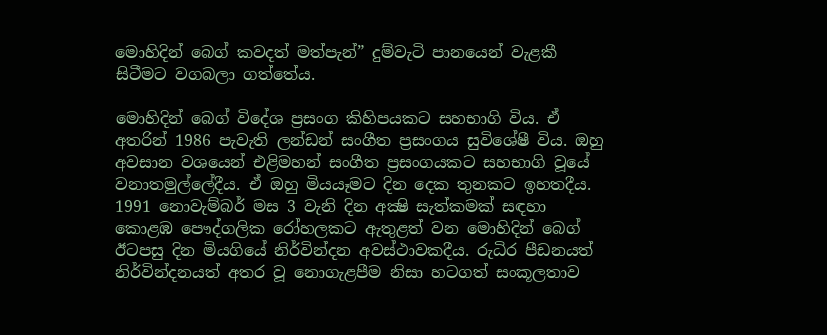මොහිදින් බෙග් කවදත් මත්පැන්” දුම්වැටි පානයෙන් වැළකී සිටීමට වගබලා ගත්තේය.

මොහිදින් බෙග් විදේශ ප්‍රසංග කිහිපයකට සහභාගි විය. ඒ අතරින් 1986 පැවැති ලන්ඩන් සංගීත ප්‍රසංගය සුවිශේෂී විය. ඔහු අවසාන වශයෙන් එළිමහන් සංගීත ප්‍රසංගයකට සහභාගි වූයේ වනාතමුල්ලේදීය. ඒ ඔහු මියයෑමට දින දෙක තුනකට ඉහතදීය. 1991 නොවැම්බර් මස 3 වැනි දින අක්‍ෂි සැත්කමක් සඳහා කොළඹ පෞද්ගලික රෝහලකට ඇතුළත් වන මොහිදින් බෙග් ඊටපසු දින මියගියේ නිර්වින්දන අවස්ථාවකදීය. රුධිර පීඩනයත් නිර්වින්දනයත් අතර වූ නොගැළපීම නිසා හටගත් සංකූලතාව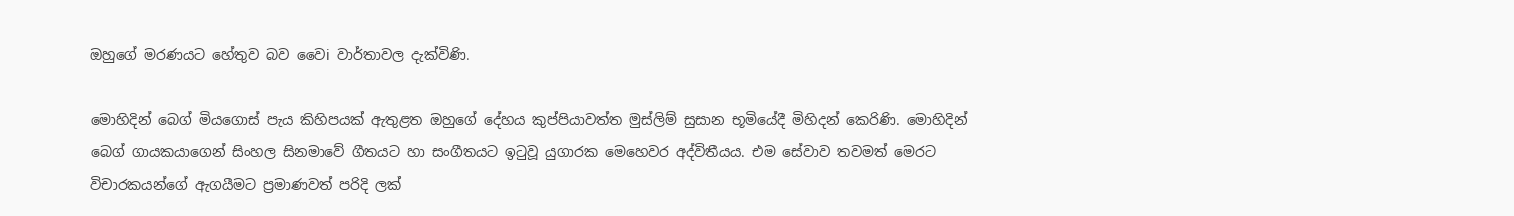ඔහුගේ මරණයට හේතුව බව වෛi වාර්තාවල දැක්විණි.

මොහිදින් බෙග් මියගොස් පැය කිහිපයක් ඇතුළත ඔහුගේ දේහය කුප්පියාවත්ත මුස්ලිම් සුසාන භූමියේදී මිහිදන් කෙරිණි. මොහිදින් බෙග් ගායකයාගෙන් සිංහල සිනමාවේ ගීතයට හා සංගීතයට ඉටුවූ යුගාරක මෙහෙවර අද්විතීයය. එම සේවාව තවමත් මෙරට විචාරකයන්ගේ ඇගයීමට ප්‍රමාණවත් පරිදි ලක්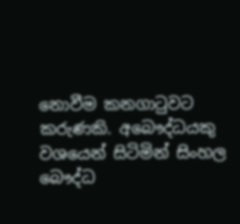නොවීම කනගාටුවට කරුණකි. අබෞද්ධයකු වශයෙන් සිටිමින් සිංහල බෞද්ධ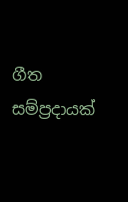ගීත සම්ප්‍රදායක්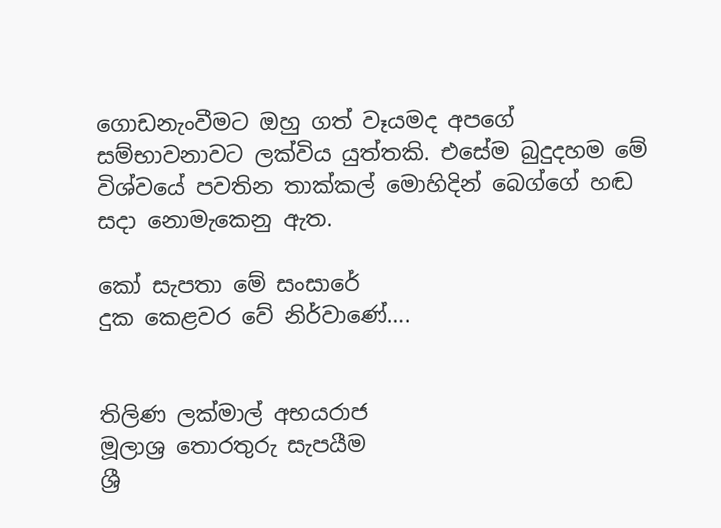ගොඩනැංවීමට ඔහු ගත් වෑයමද අපගේ සම්භාවනාවට ලක්විය යුත්තකි. එසේම බුදුදහම මේ විශ්වයේ පවතින තාක්කල් මොහිදින් බෙග්ගේ හඬ සදා නොමැකෙනු ඇත.

කෝ සැපතා මේ සංසාරේ
දුක කෙළවර වේ නිර්වාණේ….


තිලිණ ලක්මාල් අභයරාජ
මූලාශ්‍ර තොරතුරු සැපයීම
ශ්‍රී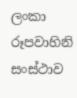ලංකා රූපවාහිනි සංස්ථාව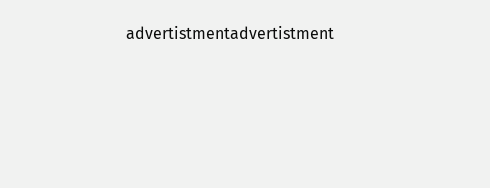advertistmentadvertistment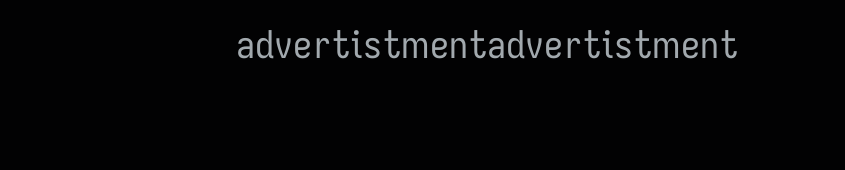advertistmentadvertistment